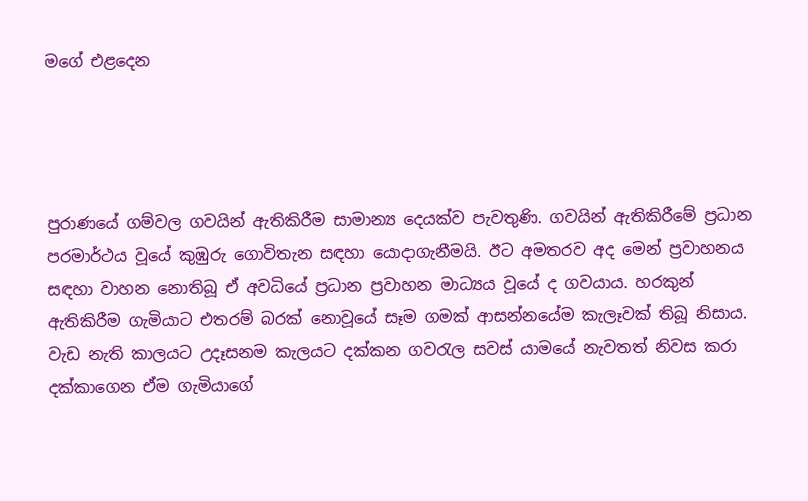මගේ එළදෙන




පුරාණයේ ගම්වල ගවයින් ඇතිකිරීම සාමාන්‍ය දෙයක්ව පැවතුණි. ගවයින් ඇතිකිරීමේ ප්‍රධාන පරමාර්ථය වූයේ කුඹුරු ගොවිතැන සඳහා යොදාගැනීමයි. ඊට අමතරව අද මෙන් ප්‍රවාහනය සඳහා වාහන නොතිබූ ඒ අවධියේ ප්‍රධාන ප්‍රවාහන මාධ්‍යය වූයේ ද ගවයාය. හරකුන් ඇතිකිරීම ගැමියාට එතරම් බරක් නොවූයේ සෑම ගමක් ආසන්නයේම කැලෑවක් තිබූ නිසාය. වැඩ නැති කාලයට උදෑසනම කැලයට දක්කන ගවරැල සවස් යාමයේ නැවතත් නිවස කරා දක්කාගෙන ඒම ගැමියාගේ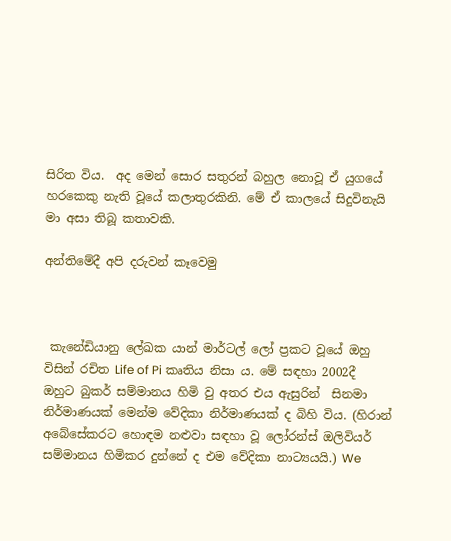සිරිත විය.  අද මෙන් සොර සතුරන් බහුල නොවූ ඒ යුගයේ හරකෙකු නැති වූයේ කලාතුරකිනි. මේ ඒ කාලයේ සිදුවිනැයි මා අසා තිබූ කතාවකි.

අන්තිමේදී අපි දරුවන් කෑවෙමු



 කැනේඩියානු ලේඛක යාන් මාර්ටල් ලෝ ප්‍රකට වූ‍යේ ඔහු විසින් රචිත Life of Pi කෘතිය නිසා ය. මේ සඳහා 2002දී ඔහුට බුකර් සම්මානය හිමි වු අතර එය ඇසුරින්  සිනමා නිර්මාණයක් මෙන්ම වේදිකා නිර්මාණයක් ද බිහි විය. (හිරාන් අබේසේකරට හොඳම නළුවා සඳහා වූ ලෝරන්ස් ඔලිවියර් සම්මානය හිමිකර දුන්නේ ද එම වේදිකා නාට්‍යයයි.) We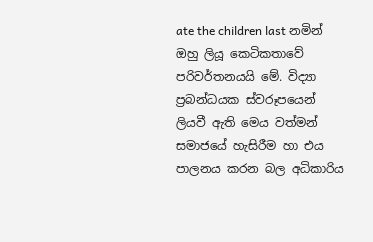ate the children last නමින් ඔහු ලියූ කෙටිකතාවේ පරිවර්තනයයි මේ. විද්‍යා ප්‍රබන්ධයක ස්වරූපයෙන් ලියවී ඇති මෙය වත්මන් සමාජයේ හැසිරීම හා එය පාලනය කරන බල අධිකාරිය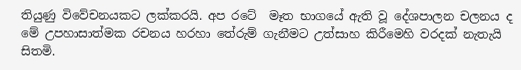තියුණු විවේචනයකට ලක්කරයි. අප රටේ  මෑත භාගයේ ඇති වූ දේශපාලන චලනය ද මේ උපහාසාත්මක රචනය හරහා තේරුම් ගැනීමට උත්සාහ කිරීමෙහි වරදක් නැතැයි සිතමි.